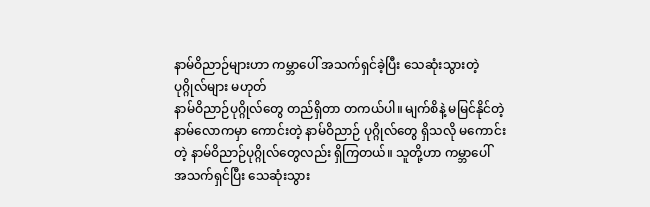နာမ်ဝိညာဉ်များဟာ ကမ္ဘာပေါ် အသက်ရှင်ခဲ့ပြီး သေဆုံးသွားတဲ့ ပုဂ္ဂိုလ်များ မဟုတ်
နာမ်ဝိညာဉ်ပုဂ္ဂိုလ်တွေ တည်ရှိတာ တကယ်ပါ။ မျက်စိနဲ့ မမြင်နိုင်တဲ့ နာမ်လောကမှာ ကောင်းတဲ့ နာမ်ဝိညာဉ် ပုဂ္ဂိုလ်တွေ ရှိသလို မကောင်းတဲ့ နာမ်ဝိညာဉ်ပုဂ္ဂိုလ်တွေလည်း ရှိကြတယ်။ သူတို့ဟာ ကမ္ဘာပေါ် အသက်ရှင်ပြီး သေဆုံးသွား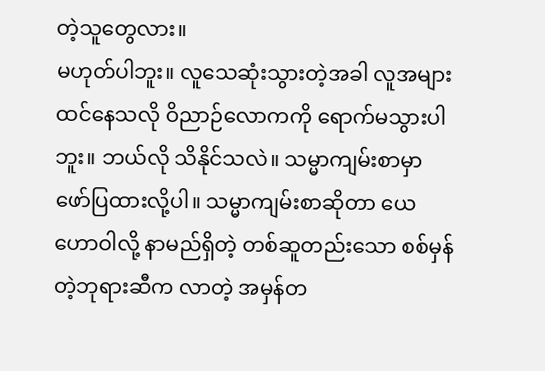တဲ့သူတွေလား။
မဟုတ်ပါဘူး။ လူသေဆုံးသွားတဲ့အခါ လူအများထင်နေသလို ဝိညာဉ်လောကကို ရောက်မသွားပါဘူး။ ဘယ်လို သိနိုင်သလဲ။ သမ္မာကျမ်းစာမှာ ဖော်ပြထားလို့ပါ။ သမ္မာကျမ်းစာဆိုတာ ယေဟောဝါလို့ နာမည်ရှိတဲ့ တစ်ဆူတည်းသော စစ်မှန်တဲ့ဘုရားဆီက လာတဲ့ အမှန်တ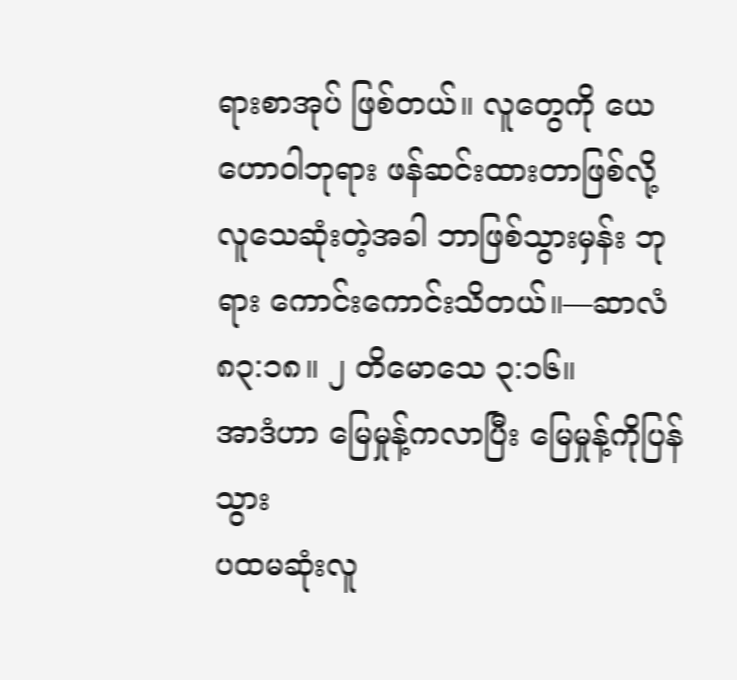ရားစာအုပ် ဖြစ်တယ်။ လူတွေကို ယေဟောဝါဘုရား ဖန်ဆင်းထားတာဖြစ်လို့ လူသေဆုံးတဲ့အခါ ဘာဖြစ်သွားမှန်း ဘုရား ကောင်းကောင်းသိတယ်။—ဆာလံ ၈၃:၁၈။ ၂ တိမောသေ ၃:၁၆။
အာဒံဟာ မြေမှုန့်ကလာပြီး မြေမှုန့်ကိုပြန်သွား
ပထမဆုံးလူ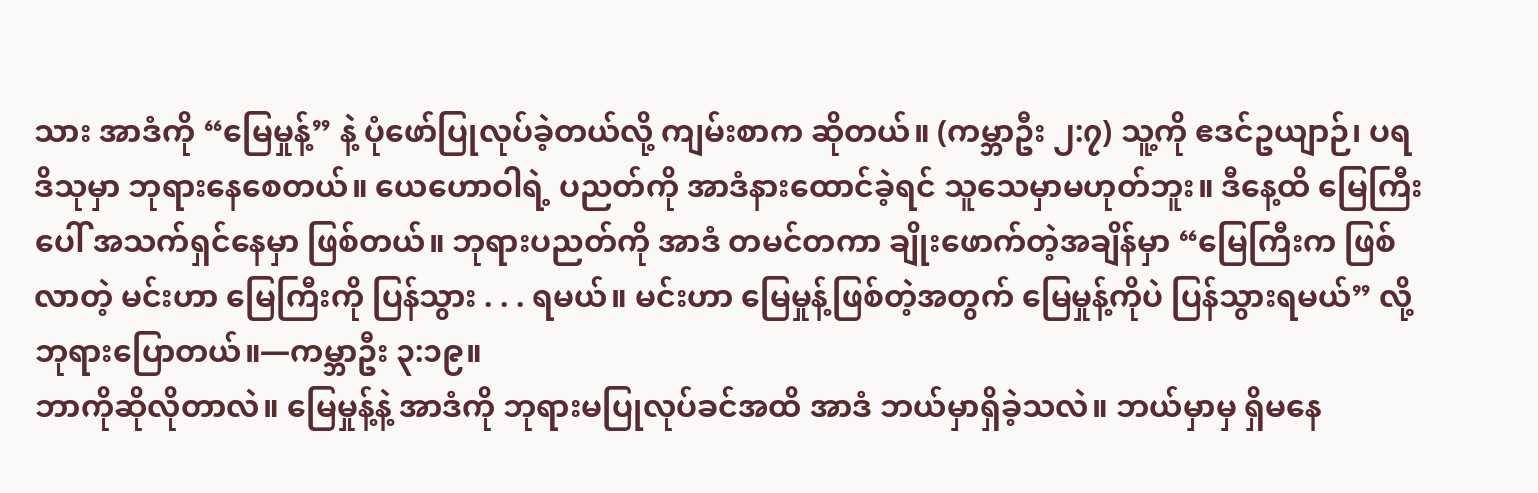သား အာဒံကို “မြေမှုန့်” နဲ့ ပုံဖော်ပြုလုပ်ခဲ့တယ်လို့ ကျမ်းစာက ဆိုတယ်။ (ကမ္ဘာဦး ၂:၇) သူ့ကို ဧဒင်ဥယျာဉ်၊ ပရဒိသုမှာ ဘုရားနေစေတယ်။ ယေဟောဝါရဲ့ ပညတ်ကို အာဒံနားထောင်ခဲ့ရင် သူသေမှာမဟုတ်ဘူး။ ဒီနေ့ထိ မြေကြီးပေါ် အသက်ရှင်နေမှာ ဖြစ်တယ်။ ဘုရားပညတ်ကို အာဒံ တမင်တကာ ချိုးဖောက်တဲ့အချိန်မှာ “မြေကြီးက ဖြစ်လာတဲ့ မင်းဟာ မြေကြီးကို ပြန်သွား . . . ရမယ်။ မင်းဟာ မြေမှုန့်ဖြစ်တဲ့အတွက် မြေမှုန့်ကိုပဲ ပြန်သွားရမယ်” လို့ ဘုရားပြောတယ်။—ကမ္ဘာဦး ၃:၁၉။
ဘာကိုဆိုလိုတာလဲ။ မြေမှုန့်နဲ့ အာဒံကို ဘုရားမပြုလုပ်ခင်အထိ အာဒံ ဘယ်မှာရှိခဲ့သလဲ။ ဘယ်မှာမှ ရှိမနေ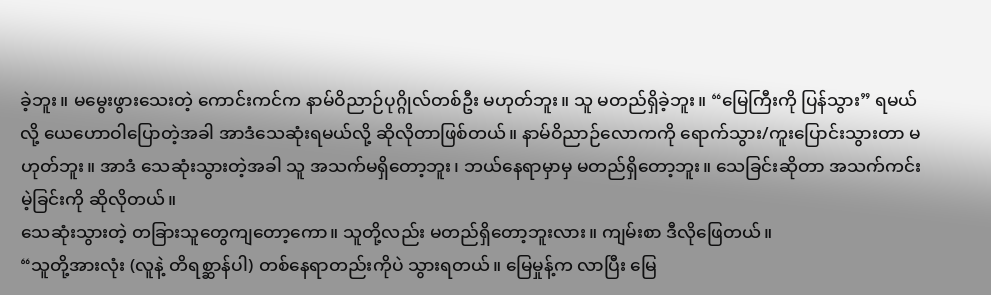ခဲ့ဘူး။ မမွေးဖွားသေးတဲ့ ကောင်းကင်က နာမ်ဝိညာဉ်ပုဂ္ဂိုလ်တစ်ဦး မဟုတ်ဘူး။ သူ မတည်ရှိခဲ့ဘူး။ “မြေကြီးကို ပြန်သွား” ရမယ်လို့ ယေဟောဝါပြောတဲ့အခါ အာဒံသေဆုံးရမယ်လို့ ဆိုလိုတာဖြစ်တယ်။ နာမ်ဝိညာဉ်လောကကို ရောက်သွား/ကူးပြောင်းသွားတာ မဟုတ်ဘူး။ အာဒံ သေဆုံးသွားတဲ့အခါ သူ အသက်မရှိတော့ဘူး၊ ဘယ်နေရာမှာမှ မတည်ရှိတော့ဘူး။ သေခြင်းဆိုတာ အသက်ကင်းမဲ့ခြင်းကို ဆိုလိုတယ်။
သေဆုံးသွားတဲ့ တခြားသူတွေကျတော့ကော။ သူတို့လည်း မတည်ရှိတော့ဘူးလား။ ကျမ်းစာ ဒီလိုဖြေတယ်။
“သူတို့အားလုံး (လူနဲ့ တိရစ္ဆာန်ပါ) တစ်နေရာတည်းကိုပဲ သွားရတယ်။ မြေမှုန့်က လာပြီး မြေ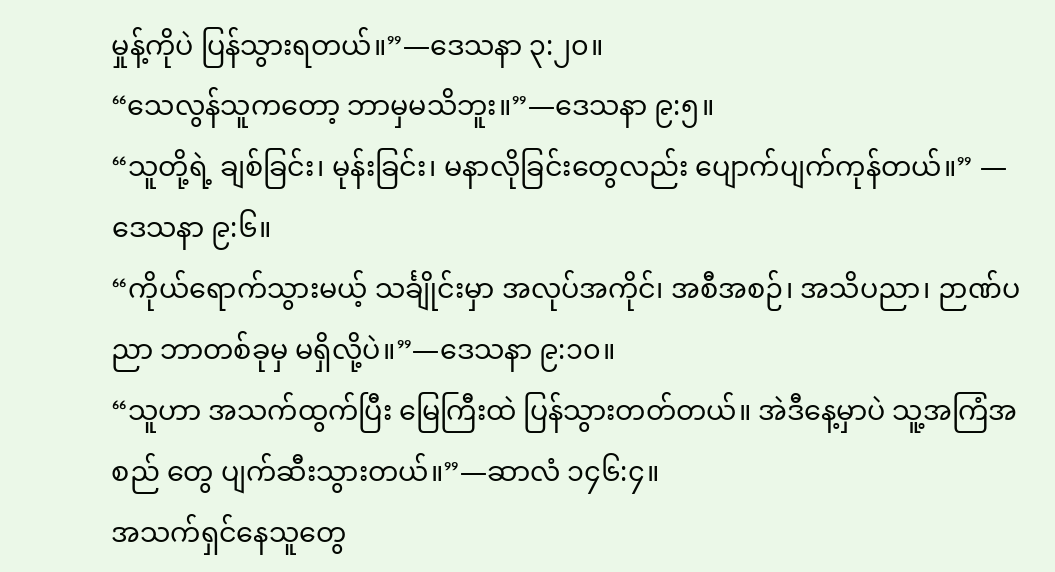မှုန့်ကိုပဲ ပြန်သွားရတယ်။”—ဒေသနာ ၃:၂၀။
“သေလွန်သူကတော့ ဘာမှမသိဘူး။”—ဒေသနာ ၉:၅။
“သူတို့ရဲ့ ချစ်ခြင်း၊ မုန်းခြင်း၊ မနာလိုခြင်းတွေလည်း ပျောက်ပျက်ကုန်တယ်။” —ဒေသနာ ၉:၆။
“ကိုယ်ရောက်သွားမယ့် သင်္ချိုင်းမှာ အလုပ်အကိုင်၊ အစီအစဉ်၊ အသိပညာ၊ ဉာဏ်ပညာ ဘာတစ်ခုမှ မရှိလို့ပဲ။”—ဒေသနာ ၉:၁၀။
“သူဟာ အသက်ထွက်ပြီး မြေကြီးထဲ ပြန်သွားတတ်တယ်။ အဲဒီနေ့မှာပဲ သူ့အကြံအစည် တွေ ပျက်ဆီးသွားတယ်။”—ဆာလံ ၁၄၆:၄။
အသက်ရှင်နေသူတွေ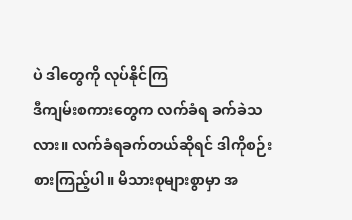ပဲ ဒါတွေကို လုပ်နိုင်ကြ
ဒီကျမ်းစကားတွေက လက်ခံရ ခက်ခဲသလား။ လက်ခံရခက်တယ်ဆိုရင် ဒါကိုစဉ်းစားကြည့်ပါ။ မိသားစုများစွာမှာ အ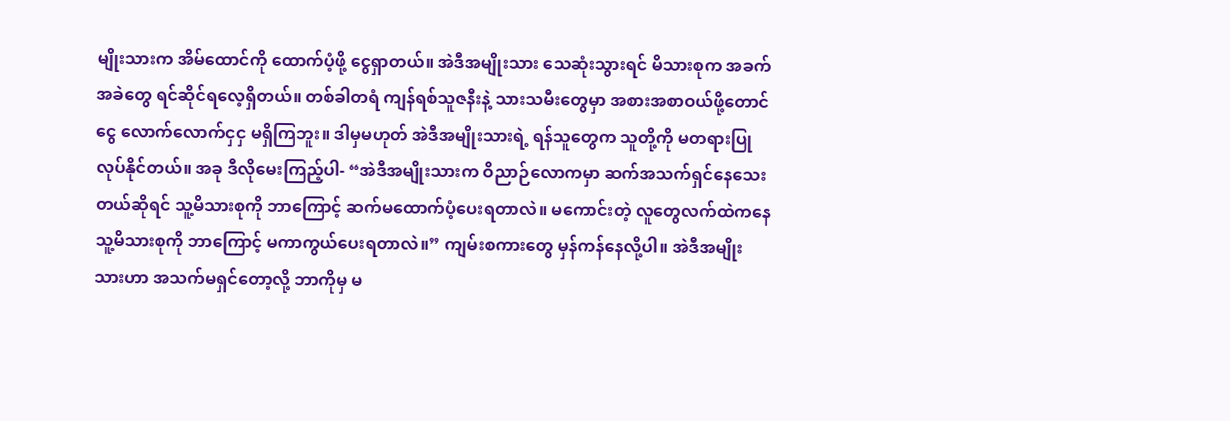မျိုးသားက အိမ်ထောင်ကို ထောက်ပံ့ဖို့ ငွေရှာတယ်။ အဲဒီအမျိုးသား သေဆုံးသွားရင် မိသားစုက အခက်အခဲတွေ ရင်ဆိုင်ရလေ့ရှိတယ်။ တစ်ခါတရံ ကျန်ရစ်သူဇနီးနဲ့ သားသမီးတွေမှာ အစားအစာဝယ်ဖို့တောင် ငွေ လောက်လောက်ငှငှ မရှိကြဘူး။ ဒါမှမဟုတ် အဲဒီအမျိုးသားရဲ့ ရန်သူတွေက သူတို့ကို မတရားပြုလုပ်နိုင်တယ်။ အခု ဒီလိုမေးကြည့်ပါ- “အဲဒီအမျိုးသားက ဝိညာဉ်လောကမှာ ဆက်အသက်ရှင်နေသေးတယ်ဆိုရင် သူ့မိသားစုကို ဘာကြောင့် ဆက်မထောက်ပံ့ပေးရတာလဲ။ မကောင်းတဲ့ လူတွေလက်ထဲကနေ သူ့မိသားစုကို ဘာကြောင့် မကာကွယ်ပေးရတာလဲ။” ကျမ်းစကားတွေ မှန်ကန်နေလို့ပါ။ အဲဒီအမျိုးသားဟာ အသက်မရှင်တော့လို့ ဘာကိုမှ မ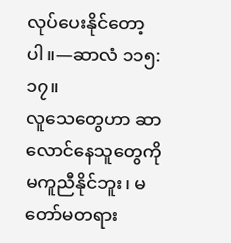လုပ်ပေးနိုင်တော့ပါ။—ဆာလံ ၁၁၅:၁၇။
လူသေတွေဟာ ဆာလောင်နေသူတွေကို မကူညီနိုင်ဘူး၊ မတော်မတရား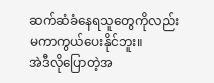ဆက်ဆံခံနေရသူတွေကိုလည်း မကာကွယ်ပေးနိုင်ဘူး။
အဲဒီလိုပြောတဲ့အ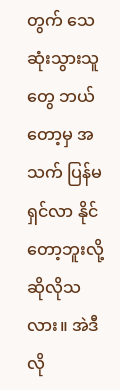တွက် သေဆုံးသွားသူတွေ ဘယ်တော့မှ အသက် ပြန်မရှင်လာ နိုင်တော့ဘူးလို့ ဆိုလိုသလား။ အဲဒီလို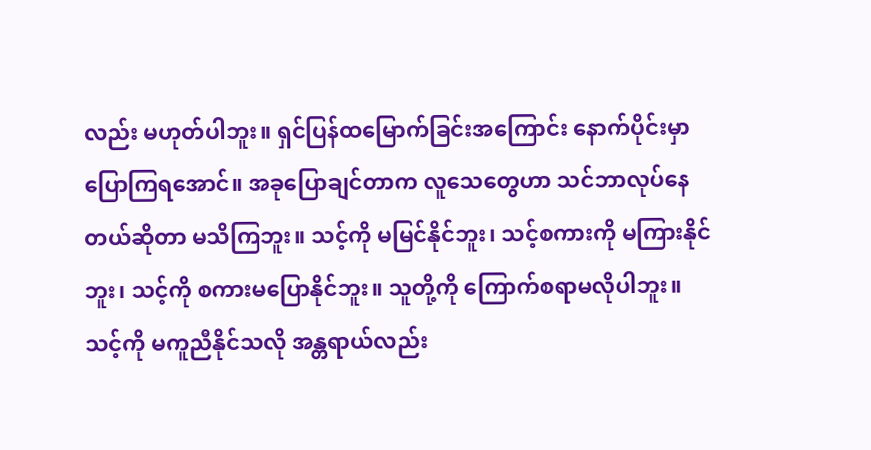လည်း မဟုတ်ပါဘူး။ ရှင်ပြန်ထမြောက်ခြင်းအကြောင်း နောက်ပိုင်းမှာ ပြောကြရအောင်။ အခုပြောချင်တာက လူသေတွေဟာ သင်ဘာလုပ်နေတယ်ဆိုတာ မသိကြဘူး။ သင့်ကို မမြင်နိုင်ဘူး၊ သင့်စကားကို မကြားနိုင်ဘူး၊ သင့်ကို စကားမပြောနိုင်ဘူး။ သူတို့ကို ကြောက်စရာမလိုပါဘူး။ သင့်ကို မကူညီနိုင်သလို အန္တရာယ်လည်း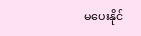မပေးနိုင်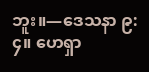ဘူး။—ဒေသနာ ၉:၄။ ဟေရှာ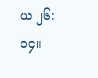ယ ၂၆:၁၄။